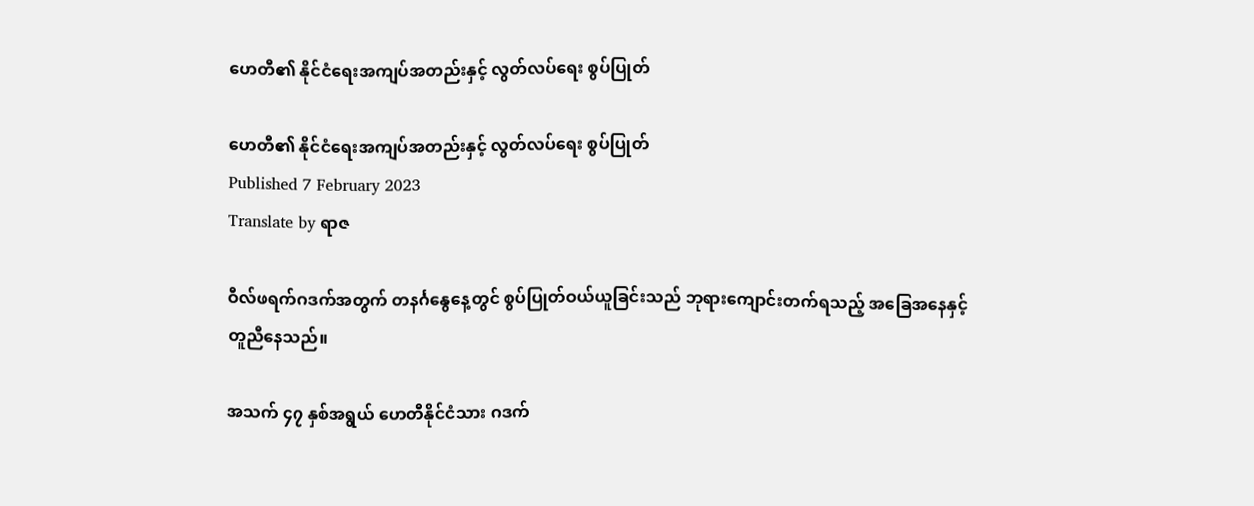ဟေတီ၏ နိုင်ငံရေးအကျပ်အတည်းနှင့် လွတ်လပ်ရေး စွပ်ပြုတ်

ဟေတီ၏ နိုင်ငံရေးအကျပ်အတည်းနှင့် လွတ်လပ်ရေး စွပ်ပြုတ်
Published 7 February 2023
Translate by ရာဇ

ဝီလ်ဖရက်ဂဒက်အတွက် တနင်္ဂနွေနေ့တွင် စွပ်ပြုတ်ဝယ်ယူခြင်းသည် ဘုရားကျောင်းတက်ရသည့် အခြေအနေနှင့် တူညီနေသည်။

အသက် ၄၇ နှစ်အရွယ် ဟေတီနိုင်ငံသား ဂဒက်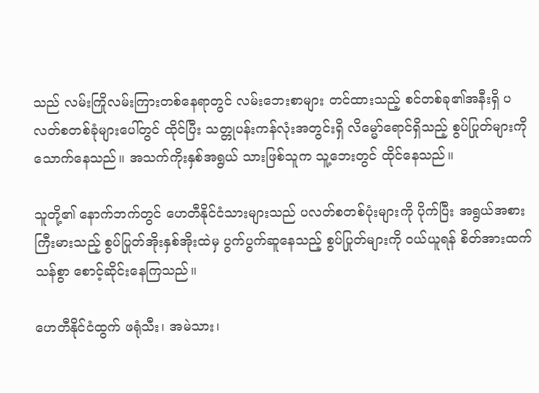သည် လမ်းကြိုလမ်းကြားတစ်နေရာတွင် လမ်းဘေးစာများ တင်ထားသည့် စင်တစ်ခု၏အနီးရှိ ပလတ်စတစ်ခုံများပေါ်တွင် ထိုင်ပြီး သတ္တုပန်းကန်လုံးအတွင်းရှိ လိမ္မော်ရောင်ရှိသည့် စွပ်ပြုတ်များကို သောက်နေသည်။ အသက်ကိုးနှစ်အရွယ် သားဖြစ်သူက သူ့ဘေးတွင် ထိုင်နေသည်။

သူတို့၏ နောက်ဘက်တွင် ဟေတီနိုင်ငံသားများသည် ပလတ်စတစ်ပုံးများကို ပိုက်ပြီး အရွယ်အစားကြီးမားသည့် စွပ်ပြုတ်အိုးနှစ်အိုးထဲမှ ပွက်ပွက်ဆူနေသည့် စွပ်ပြုတ်များကို ဝယ်ယူရန် စိတ်အားထက်သန်စွာ စောင့်ဆိုင်းနေကြသည်။

ဟေတီနိုင်ငံထွက် ဖရုံသီး၊ အမဲသား၊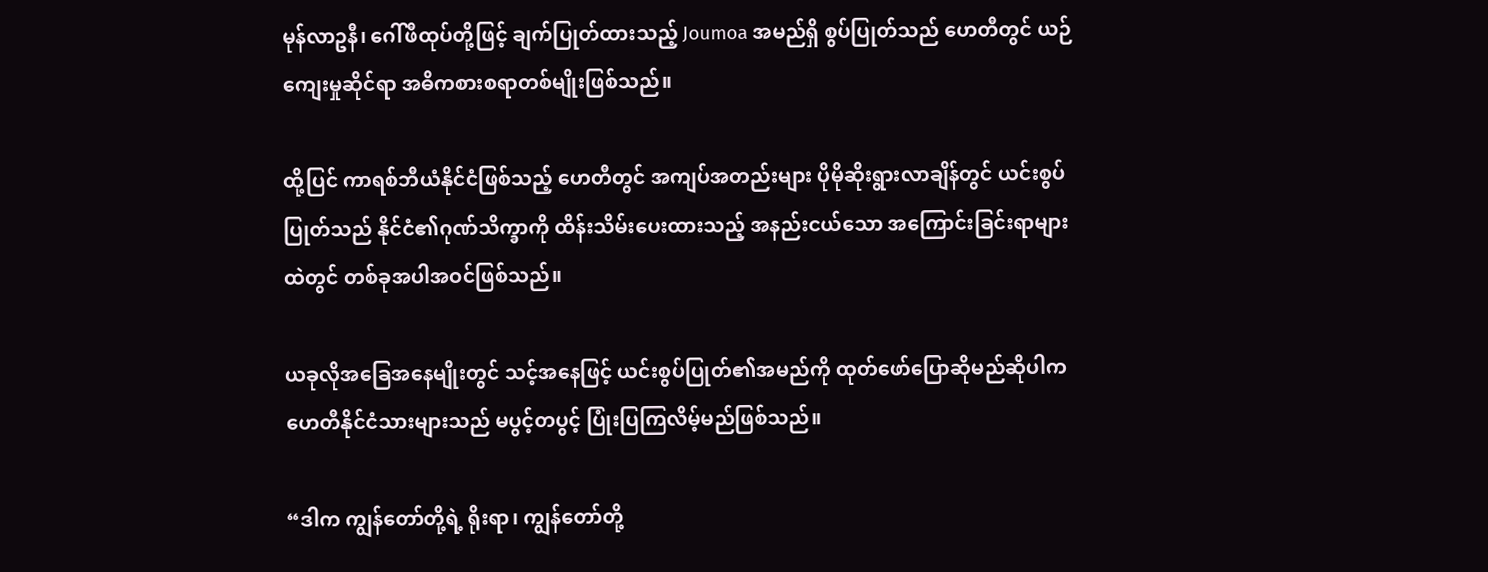မုန်လာဥနီ၊ ဂေါ်ဖီထုပ်တို့ဖြင့် ချက်ပြုတ်ထားသည့် Joumoa အမည်ရှိ စွပ်ပြုတ်သည် ဟေတီတွင် ယဉ်ကျေးမှုဆိုင်ရာ အဓိကစားစရာတစ်မျိုးဖြစ်သည်။

ထို့ပြင် ကာရစ်ဘီယံနိုင်ငံဖြစ်သည့် ဟေတီတွင် အကျပ်အတည်းများ ပိုမိုဆိုးရွားလာချိန်တွင် ယင်းစွပ်ပြုတ်သည် နိုင်ငံ၏ဂုဏ်သိက္ခာကို ထိန်းသိမ်းပေးထားသည့် အနည်းငယ်သော အကြောင်းခြင်းရာများထဲတွင် တစ်ခုအပါအဝင်ဖြစ်သည်။

ယခုလိုအခြေအနေမျိုးတွင် သင့်အနေဖြင့် ယင်းစွပ်ပြုတ်၏အမည်ကို ထုတ်ဖော်ပြောဆိုမည်ဆိုပါက ဟေတီနိုင်ငံသားများသည် မပွင့်တပွင့် ပြုံးပြကြလိမ့်မည်ဖြစ်သည်။

“ဒါက ကျွန်တော်တို့ရဲ့ ရိုးရာ၊ ကျွန်တော်တို့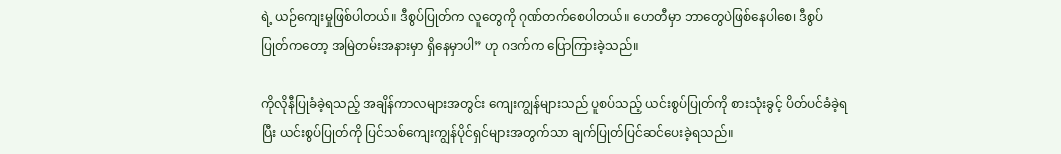ရဲ့ ယဉ်ကျေးမှုဖြစ်ပါတယ်။ ဒီစွပ်ပြုတ်က လူတွေကို ဂုဏ်တက်စေပါတယ်။ ဟေတီမှာ ဘာတွေပဲဖြစ်နေပါစေ၊ ဒီစွပ်ပြုတ်ကတော့ အမြဲတမ်းအနားမှာ ရှိနေမှာပါ” ဟု ဂဒက်က ပြောကြားခဲ့သည်။

ကိုလိုနီပြုခံခဲ့ရသည့် အချိန်ကာလများအတွင်း ကျေးကျွန်များသည် ပူစပ်သည့် ယင်းစွပ်ပြုတ်ကို စားသုံးခွင့် ပိတ်ပင်ခံခဲ့ရပြီး ယင်းစွပ်ပြုတ်ကို ပြင်သစ်ကျေးကျွန်ပိုင်ရှင်များအတွက်သာ ချက်ပြုတ်ပြင်ဆင်ပေးခဲ့ရသည်။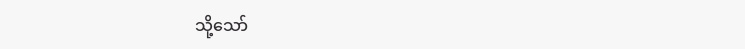သို့သော်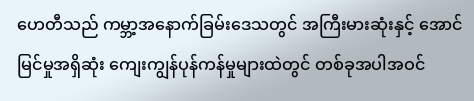ဟေတီသည် ကမ္ဘာ့အနောက်ခြမ်းဒေသတွင် အကြီးမားဆုံးနှင့် အောင်မြင်မှုအရှိဆုံး ကျေးကျွန်ပုန်ကန်မှုများထဲတွင် တစ်ခုအပါအဝင်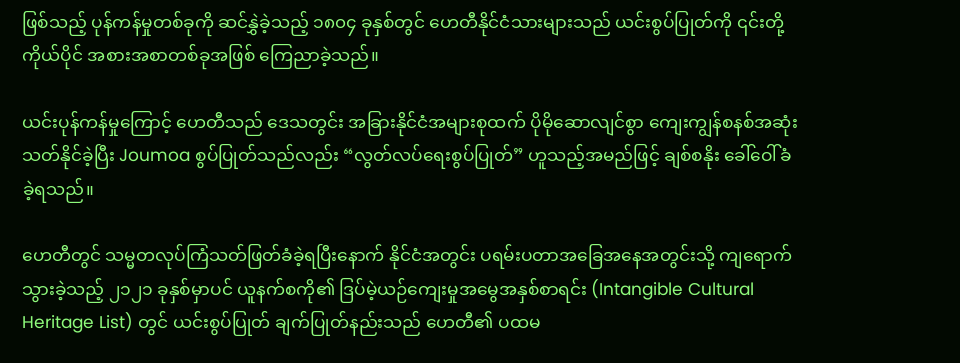ဖြစ်သည့် ပုန်ကန်မှုတစ်ခုကို ဆင်နွှဲခဲ့သည့် ၁၈၀၄ ခုနှစ်တွင် ဟေတီနိုင်ငံသားများသည် ယင်းစွပ်ပြုတ်ကို ၎င်းတို့ကိုယ်ပိုင် အစားအစာတစ်ခုအဖြစ် ကြေညာခဲ့သည်။

ယင်းပုန်ကန်မှုကြောင့် ဟေတီသည် ဒေသတွင်း အခြားနိုင်ငံအများစုထက် ပိုမိုဆောလျင်စွာ ကျေးကျွန်စနစ်အဆုံးသတ်နိုင်ခဲ့ပြီး Joumoa စွပ်ပြုတ်သည်လည်း “လွတ်လပ်ရေးစွပ်ပြုတ်” ဟူသည့်အမည်ဖြင့် ချစ်စနိုး ခေါ်ဝေါ်ခံခဲ့ရသည်။

ဟေတီတွင် သမ္မတလုပ်ကြံသတ်ဖြတ်ခံခဲ့ရပြီးနောက် နိုင်ငံအတွင်း ပရမ်းပတာအခြေအနေအတွင်းသို့ ကျရောက်သွားခဲ့သည့် ၂၁၂၁ ခုနှစ်မှာပင် ယူနက်စကို၏ ဒြပ်မဲ့ယဉ်ကျေးမှုအမွေအနှစ်စာရင်း (Intangible Cultural Heritage List) တွင် ယင်းစွပ်ပြုတ် ချက်ပြုတ်နည်းသည် ဟေတီ၏ ပထမ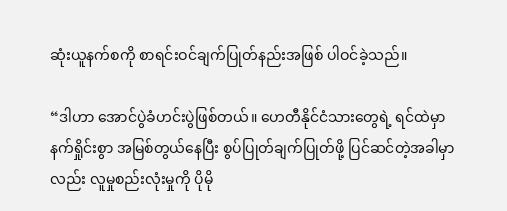ဆုံးယူနက်စကို စာရင်းဝင်ချက်ပြုတ်နည်းအဖြစ် ပါဝင်ခဲ့သည်။

“ဒါဟာ အောင်ပွဲခံဟင်းပွဲဖြစ်တယ်။ ဟေတီနိုင်ငံသားတွေရဲ့ ရင်ထဲမှာ နက်ရှိုင်းစွာ အမြစ်တွယ်နေပြီး စွပ်ပြုတ်ချက်ပြုတ်ဖို့ ပြင်ဆင်တဲ့အခါမှာလည်း လူမှုစည်းလုံးမှုကို ပိုမို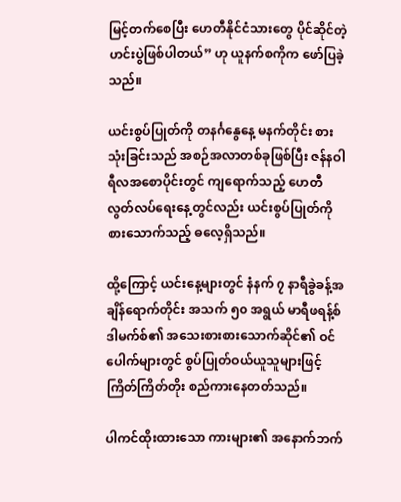မြင့်တက်စေပြီး ဟေတီနိုင်ငံသားတွေ ပိုင်ဆိုင်တဲ့ ဟင်းပွဲဖြစ်ပါတယ်” ဟု ယူနက်စကိုက ဖော်ပြခဲ့သည်။

ယင်းစွပ်ပြုတ်ကို တနင်္ဂနွေနေ့ မနက်တိုင်း စားသုံးခြင်းသည် အစဉ်အလာတစ်ခုဖြစ်ပြီး ဇန်နဝါရီလအစောပိုင်းတွင် ကျရောက်သည့် ဟေတီလွတ်လပ်ရေးနေ့တွင်လည်း ယင်းစွပ်ပြုတ်ကို စားသောက်သည့် ဓလေ့ရှိသည်။

ထို့ကြောင့် ယင်းနေ့များတွင် နံနက် ၇ နာရီခွဲခန့်အချိန်ရောက်တိုင်း အသက် ၅၀ အရွယ် မာရီဖရန့်စ်ဒါမက်စ်၏ အသေးစားစားသောက်ဆိုင်၏ ဝင်ပေါက်များတွင် စွပ်ပြုတ်ဝယ်ယူသူများဖြင့် ကြိတ်ကြိတ်တိုး စည်ကားနေတတ်သည်။

ပါကင်ထိုးထားသော ကားများ၏ အနောက်ဘက်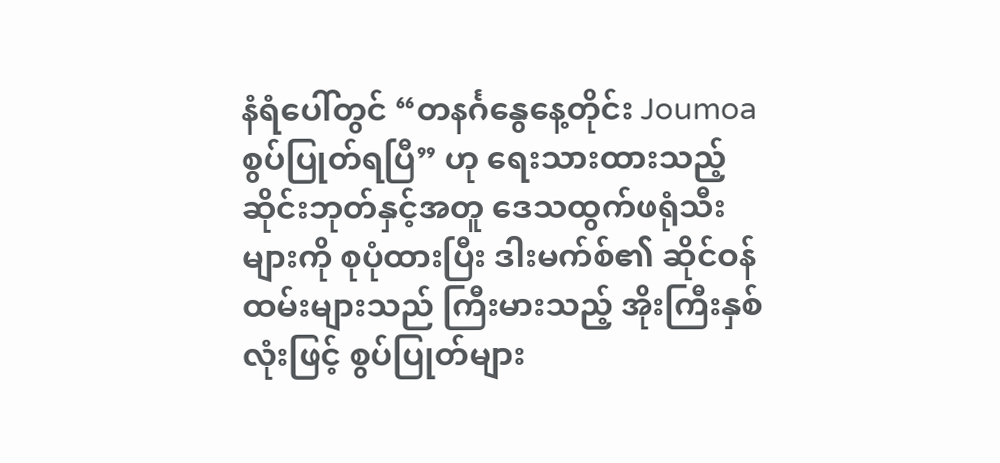နံရံပေါ်တွင် “တနင်္ဂနွေနေ့တိုင်း Joumoa စွပ်ပြုတ်ရပြီ” ဟု ရေးသားထားသည့် ဆိုင်းဘုတ်နှင့်အတူ ဒေသထွက်ဖရုံသီးများကို စုပုံထားပြီး ဒါးမက်စ်၏ ဆိုင်ဝန်ထမ်းများသည် ကြီးမားသည့် အိုးကြီးနှစ်လုံးဖြင့် စွပ်ပြုတ်များ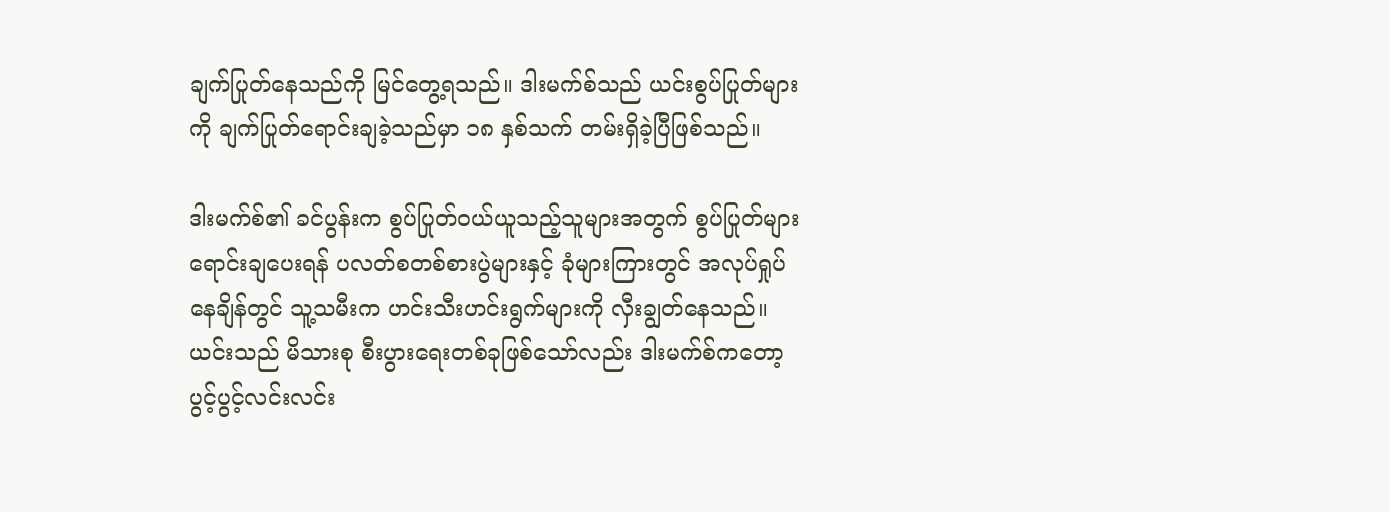ချက်ပြုတ်နေသည်ကို မြင်တွေ့ရသည်။ ဒါးမက်စ်သည် ယင်းစွပ်ပြုတ်များကို ချက်ပြုတ်ရောင်းချခဲ့သည်မှာ ၁၈ နှစ်သက် တမ်းရှိခဲ့ပြီဖြစ်သည်။

ဒါးမက်စ်၏ ခင်ပွန်းက စွပ်ပြုတ်ဝယ်ယူသည့်သူများအတွက် စွပ်ပြုတ်များ ရောင်းချပေးရန် ပလတ်စတစ်စားပွဲများနှင့် ခုံများကြားတွင် အလုပ်ရှုပ်နေချိန်တွင် သူ့သမီးက ဟင်းသီးဟင်းရွက်များကို လှီးချွတ်နေသည်။ ယင်းသည် မိသားစု စီးပွားရေးတစ်ခုဖြစ်သော်လည်း ဒါးမက်စ်ကတော့ ပွင့်ပွင့်လင်းလင်း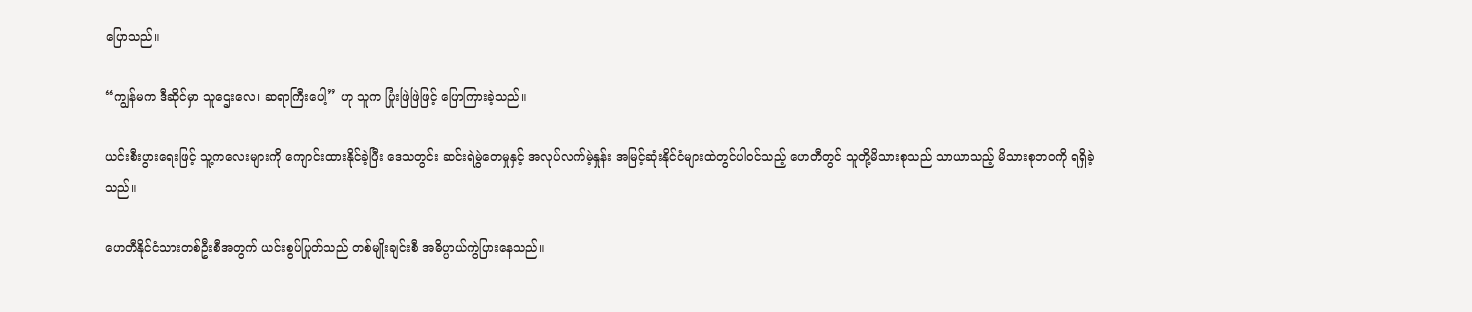ပြောသည်။

“ကျွန်မက ဒီဆိုင်မှာ သူဌေးလေ၊ ဆရာကြီးပေါ့” ဟု သူက ပြုံးဖြဲဖြဲဖြင့် ပြောကြားခဲ့သည်။

ယင်းစီးပွားရေးဖြင့် သူ့ကလေးများကို ကျောင်းထားနိုင်ခဲ့ပြီး ဒေသတွင်း ဆင်းရဲမွဲတေမှုနှင့် အလုပ်လက်မဲ့နှုန်း အမြင့်ဆုံးနိုင်ငံများထဲတွင်ပါဝင်သည့် ဟေတီတွင် သူတို့မိသားစုသည် သာယာသည့် မိသားစုဘဝကို ရရှိခဲ့သည်။

ဟေတီနိုင်ငံသားတစ်ဦးစီအတွက် ယင်းစွပ်ပြုတ်သည် တစ်မျိုးချင်းစီ အဓိပ္ပာယ်ကွဲပြားနေသည်။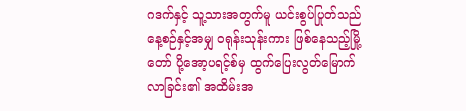ဂဒက်နှင့် သူ့သားအတွက်မူ ယင်းစွပ်ပြုတ်သည် နေ့စဉ်နှင့်အမျှ ဝရုန်းသုန်းကား ဖြစ်နေသည့်မြို့တော် ပို့အော့ပရင့်စ်မှ ထွက်ပြေးလွတ်မြောက်လာခြင်း၏ အထိမ်းအ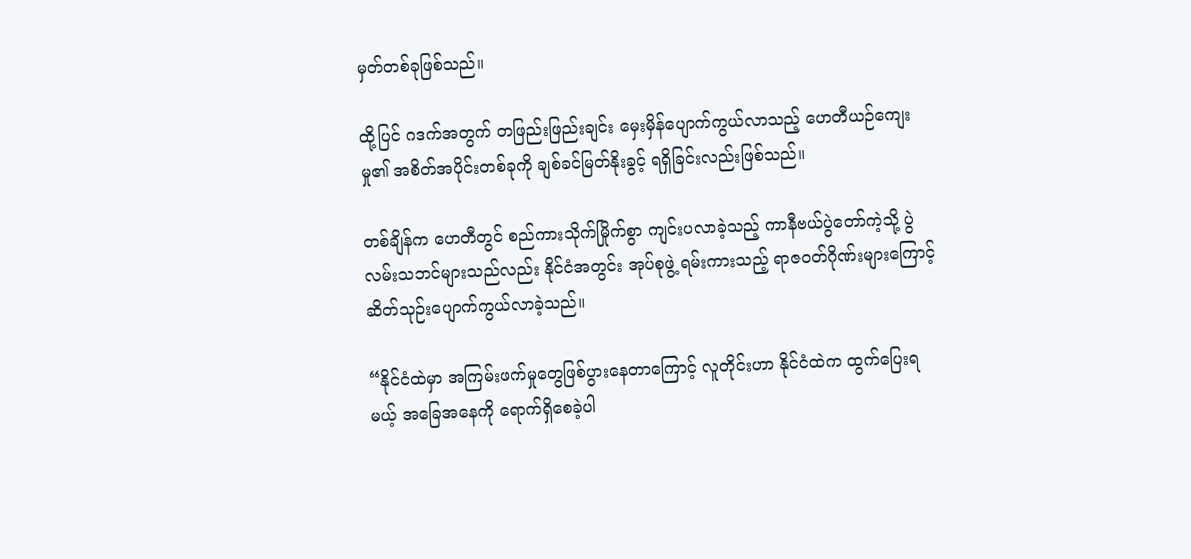မှတ်တစ်ခုဖြစ်သည်။

ထို့ပြင် ဂဒက်အတွက် တဖြည်းဖြည်းချင်း မှေးမှိန်ပျောက်ကွယ်လာသည့် ဟေတီယဉ်ကျေးမှု၏ အစိတ်အပိုင်းတစ်ခုကို ချစ်ခင်မြတ်နိုးခွင့် ရရှိခြင်းလည်းဖြစ်သည်။

တစ်ချိန်က ဟေတီတွင် စည်ကားသိုက်မြိုက်စွာ ကျင်းပလာခဲ့သည့် ကာနီဗယ်ပွဲတော်ကဲ့သို့ ပွဲလမ်းသဘင်များသည်လည်း နိုင်ငံအတွင်း အုပ်စုဖွဲ့ ရမ်းကားသည့် ရာဇဝတ်ဂိုဏ်းများကြောင့် ဆိတ်သုဉ်းပျောက်ကွယ်လာခဲ့သည်။

“နိုင်ငံထဲမှာ အကြမ်းဖက်မှုတွေဖြစ်ပွားနေတာကြောင့် လူတိုင်းဟာ နိုင်ငံထဲက ထွက်ပြေးရမယ့် အခြေအနေကို ရောက်ရှိစေခဲ့ပါ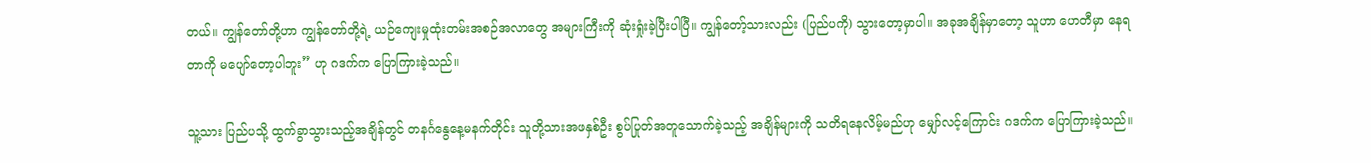တယ်။ ကျွန်တော်တို့ဟာ ကျွန်တော်တို့ရဲ့ ယဉ်ကျေးမှုထုံးတမ်းအစဉ်အလာတွေ အများကြီးကို ဆုံးရှုံးခဲ့ပြီးပါပြီ။ ကျွန်တော့်သားလည်း (ပြည်ပကို) သွားတော့မှာပါ။ အခုအချိန်မှာတော့ သူဟာ ဟေတီမှာ နေရတာကို မပျော်တော့ပါဘူး” ဟု ဂဒက်က ပြောကြားခဲ့သည်။

သူ့သား ပြည်ပသို့ ထွက်ခွာသွားသည့်အချိန်တွင် တနင်္ဂနွေနေ့မနက်တိုင်း သူတို့သားအဖနှစ်ဦး စွပ်ပြုတ်အတူသောက်ခဲ့သည့် အချိန်များကို သတိရနေလိမ့်မည်ဟု မျှော်လင့်ကြောင်း ဂဒက်က ပြောကြားခဲ့သည်။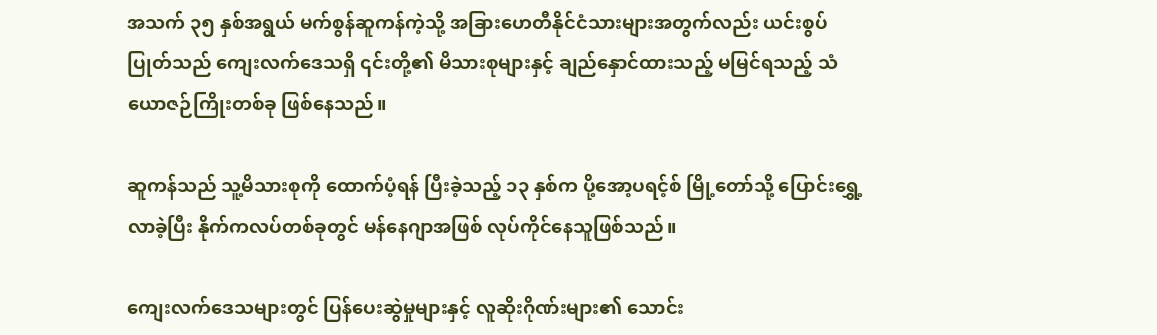အသက် ၃၅ နှစ်အရွယ် မက်စွန်ဆူကန်ကဲ့သို့ အခြားဟေတီနိုင်ငံသားများအတွက်လည်း ယင်းစွပ်ပြုတ်သည် ကျေးလက်ဒေသရှိ ၎င်းတို့၏ မိသားစုများနှင့် ချည်နှောင်ထားသည့် မမြင်ရသည့် သံယောဇဉ်ကြိုးတစ်ခု ဖြစ်နေသည်။

ဆူကန်သည် သူ့မိသားစုကို ထောက်ပံ့ရန် ပြီးခဲ့သည့် ၁၃ နှစ်က ပို့အော့ပရင့်စ် မြို့တော်သို့ ပြောင်းရွှေ့လာခဲ့ပြီး နိုက်ကလပ်တစ်ခုတွင် မန်နေဂျာအဖြစ် လုပ်ကိုင်နေသူဖြစ်သည်။

ကျေးလက်ဒေသများတွင် ပြန်ပေးဆွဲမှုများနှင့် လူဆိုးဂိုဏ်းများ၏ သောင်း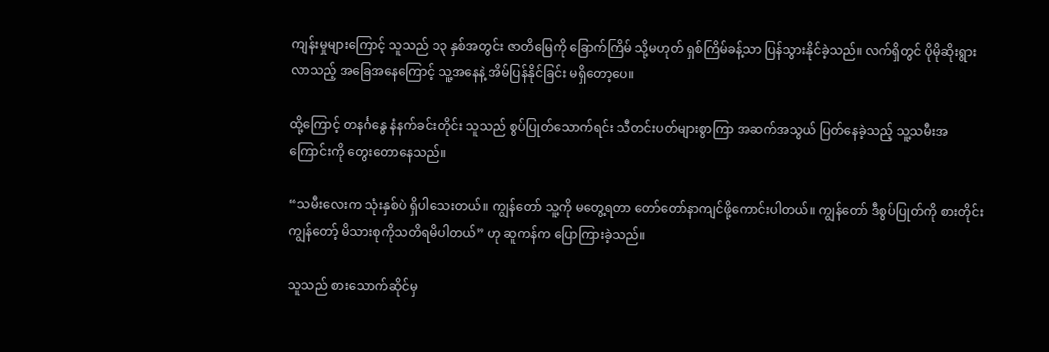ကျန်းမှုများကြောင့် သူသည် ၁၃ နှစ်အတွင်း ဇာတိမြေကို ခြောက်ကြိမ် သို့မဟုတ် ရှစ်ကြိမ်ခန့်သာ ပြန်သွားနိုင်ခဲ့သည်။ လက်ရှိတွင် ပိုမိုဆိုးရွားလာသည့် အခြေအနေကြောင့် သူ့အနေနဲ့ အိမ်ပြန်နိုင်ခြင်း မရှိတော့ပေ။

ထို့ကြောင့် တနင်္ဂနွေ နံနက်ခင်းတိုင်း သူသည် စွပ်ပြုတ်သောက်ရင်း သီတင်းပတ်များစွာကြာ အဆက်အသွယ် ပြတ်နေခဲ့သည့် သူ့သမီးအကြောင်းကို တွေးတောနေသည်။

“သမီးလေးက သုံးနှစ်ပဲ ရှိပါသေးတယ်။ ကျွန်တော် သူ့ကို မတွေ့ရတာ တော်တော်နာကျင်ဖို့ကောင်းပါတယ်။ ကျွန်တော် ဒီစွပ်ပြုတ်ကို စားတိုင်း ကျွန်တော့် မိသားစုကိုသတိရမိပါတယ်” ဟု ဆူကန်က ပြောကြားခဲ့သည်။

သူသည် စားသောက်ဆိုင်မှ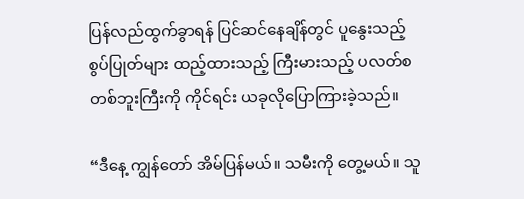ပြန်လည်ထွက်ခွာရန် ပြင်ဆင်နေချိန်တွင် ပူနွေးသည့်စွပ်ပြုတ်များ ထည့်ထားသည့် ကြီးမားသည့် ပလတ်စတစ်ဘူးကြီးကို ကိုင်ရင်း ယခုလိုပြောကြားခဲ့သည်။

“ဒီနေ့ ကျွန်တော် အိမ်ပြန်မယ်။ သမီးကို တွေ့မယ်။ သူ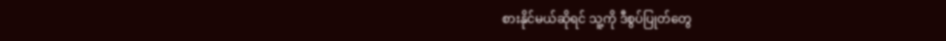စားနိုင်မယ်ဆိုရင် သူ့ကို ဒီစွပ်ပြုတ်တွေ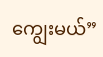ကျွေးမယ်”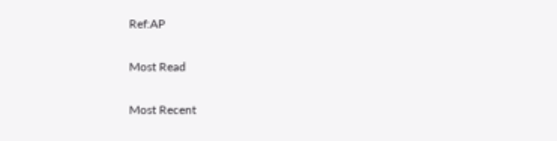Ref:AP

Most Read

Most Recent